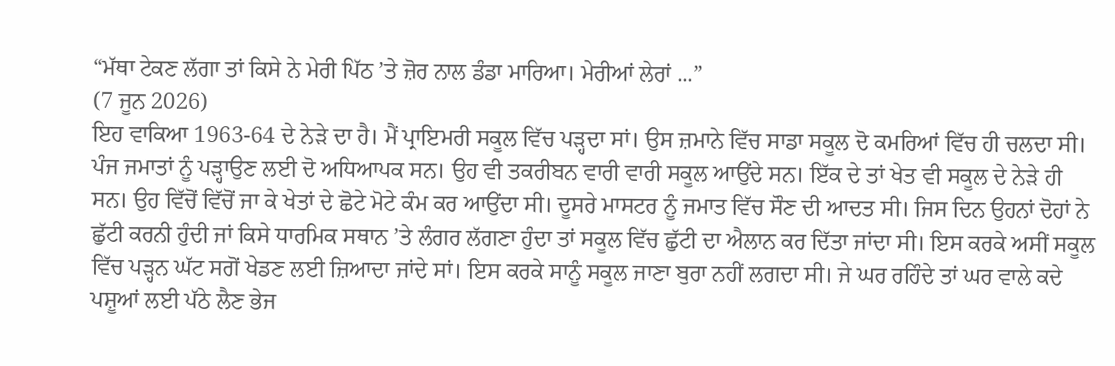“ਮੱਥਾ ਟੇਕਣ ਲੱਗਾ ਤਾਂ ਕਿਸੇ ਨੇ ਮੇਰੀ ਪਿੱਠ ’ਤੇ ਜ਼ੋਰ ਨਾਲ ਡੰਡਾ ਮਾਰਿਆ। ਮੇਰੀਆਂ ਲੇਰਾਂ ...”
(7 ਜੂਨ 2026)
ਇਹ ਵਾਕਿਆ 1963-64 ਦੇ ਨੇੜੇ ਦਾ ਹੈ। ਮੈਂ ਪ੍ਰਾਇਮਰੀ ਸਕੂਲ ਵਿੱਚ ਪੜ੍ਹਦਾ ਸਾਂ। ਉਸ ਜ਼ਮਾਨੇ ਵਿੱਚ ਸਾਡਾ ਸਕੂਲ ਦੋ ਕਮਰਿਆਂ ਵਿੱਚ ਹੀ ਚਲਦਾ ਸੀ। ਪੰਜ ਜਮਾਤਾਂ ਨੂੰ ਪੜ੍ਹਾਉਣ ਲਈ ਦੋ ਅਧਿਆਪਕ ਸਨ। ਉਹ ਵੀ ਤਕਰੀਬਨ ਵਾਰੀ ਵਾਰੀ ਸਕੂਲ ਆਉਂਦੇ ਸਨ। ਇੱਕ ਦੇ ਤਾਂ ਖੇਤ ਵੀ ਸਕੂਲ ਦੇ ਨੇੜੇ ਹੀ ਸਨ। ਉਹ ਵਿੱਚੋਂ ਵਿੱਚੋਂ ਜਾ ਕੇ ਖੇਤਾਂ ਦੇ ਛੋਟੇ ਮੋਟੇ ਕੰਮ ਕਰ ਆਉਂਦਾ ਸੀ। ਦੂਸਰੇ ਮਾਸਟਰ ਨੂੰ ਜਮਾਤ ਵਿੱਚ ਸੌਣ ਦੀ ਆਦਤ ਸੀ। ਜਿਸ ਦਿਨ ਉਹਨਾਂ ਦੋਹਾਂ ਨੇ ਛੁੱਟੀ ਕਰਨੀ ਹੁੰਦੀ ਜਾਂ ਕਿਸੇ ਧਾਰਮਿਕ ਸਥਾਨ ’ਤੇ ਲੰਗਰ ਲੱਗਣਾ ਹੁੰਦਾ ਤਾਂ ਸਕੂਲ ਵਿੱਚ ਛੁੱਟੀ ਦਾ ਐਲਾਨ ਕਰ ਦਿੱਤਾ ਜਾਂਦਾ ਸੀ। ਇਸ ਕਰਕੇ ਅਸੀਂ ਸਕੂਲ ਵਿੱਚ ਪੜ੍ਹਨ ਘੱਟ ਸਗੋਂ ਖੇਡਣ ਲਈ ਜ਼ਿਆਦਾ ਜਾਂਦੇ ਸਾਂ। ਇਸ ਕਰਕੇ ਸਾਨੂੰ ਸਕੂਲ ਜਾਣਾ ਬੁਰਾ ਨਹੀਂ ਲਗਦਾ ਸੀ। ਜੇ ਘਰ ਰਹਿੰਦੇ ਤਾਂ ਘਰ ਵਾਲੇ ਕਦੇ ਪਸ਼ੂਆਂ ਲਈ ਪੱਠੇ ਲੈਣ ਭੇਜ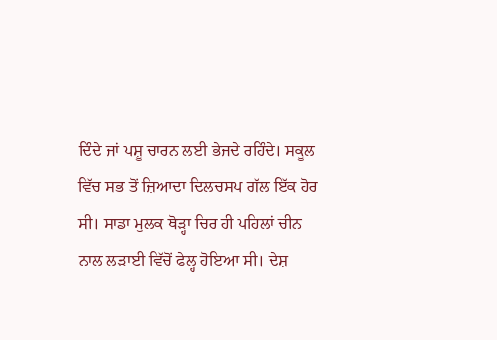ਦਿੰਦੇ ਜਾਂ ਪਸ਼ੂ ਚਾਰਨ ਲਈ ਭੇਜਦੇ ਰਹਿੰਦੇ। ਸਕੂਲ ਵਿੱਚ ਸਭ ਤੋਂ ਜ਼ਿਆਦਾ ਦਿਲਚਸਪ ਗੱਲ ਇੱਕ ਹੋਰ ਸੀ। ਸਾਡਾ ਮੁਲਕ ਥੋੜ੍ਹਾ ਚਿਰ ਹੀ ਪਹਿਲਾਂ ਚੀਨ ਨਾਲ ਲੜਾਈ ਵਿੱਚੋਂ ਫੇਲ੍ਹ ਹੋਇਆ ਸੀ। ਦੇਸ਼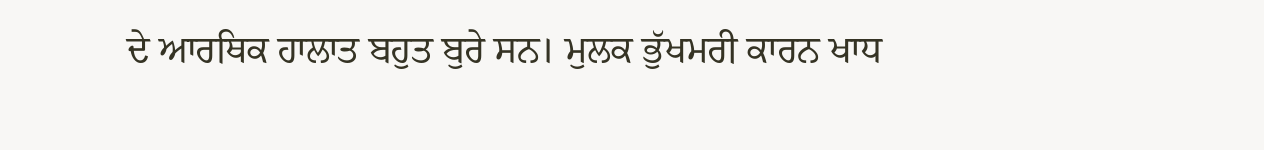ਦੇ ਆਰਥਿਕ ਹਾਲਾਤ ਬਹੁਤ ਬੁਰੇ ਸਨ। ਮੁਲਕ ਭੁੱਖਮਰੀ ਕਾਰਨ ਖਾਧ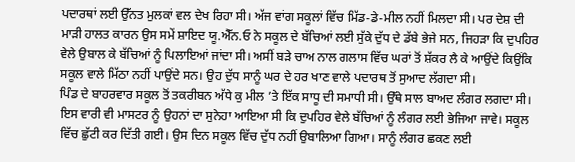ਪਦਾਰਥਾਂ ਲਈ ਉੱਨਤ ਮੁਲਕਾਂ ਵਲ ਦੇਖ ਰਿਹਾ ਸੀ। ਅੱਜ ਵਾਂਗ ਸਕੂਲਾਂ ਵਿੱਚ ਮਿੱਡ-ਡੇ-ਮੀਲ ਨਹੀਂ ਮਿਲਦਾ ਸੀ। ਪਰ ਦੇਸ਼ ਦੀ ਮਾੜੀ ਹਾਲਤ ਕਾਰਨ ਉਸ ਸਮੇਂ ਸ਼ਾਇਦ ਯੂ.ਐੱਨ.ਓ ਨੇ ਸਕੂਲ ਦੇ ਬੱਚਿਆਂ ਲਈ ਸੁੱਕੇ ਦੁੱਧ ਦੇ ਡੱਬੇ ਭੇਜੇ ਸਨ, ਜਿਹੜਾ ਕਿ ਦੁਪਹਿਰ ਵੇਲੇ ਉਬਾਲ ਕੇ ਬੱਚਿਆਂ ਨੂੰ ਪਿਲਾਇਆਂ ਜਾਂਦਾ ਸੀ। ਅਸੀਂ ਬੜੇ ਚਾਅ ਨਾਲ ਗਲਾਸ ਵਿੱਚ ਘਰਾਂ ਤੋਂ ਸ਼ੱਕਰ ਲੈ ਕੇ ਆਉਂਦੇ ਕਿਉਂਕਿ ਸਕੂਲ ਵਾਲੇ ਮਿੱਠਾ ਨਹੀਂ ਪਾਉਂਦੇ ਸਨ। ਉਹ ਦੁੱਧ ਸਾਨੂੰ ਘਰ ਦੇ ਹਰ ਖਾਣ ਵਾਲੇ ਪਦਾਰਥ ਤੋਂ ਸੁਆਦ ਲੱਗਦਾ ਸੀ।
ਪਿੰਡ ਦੇ ਬਾਹਰਵਾਰ ਸਕੂਲ ਤੋਂ ਤਕਰੀਬਨ ਅੱਧੇ ਕੁ ਮੀਲ ’ਤੇ ਇੱਕ ਸਾਧੂ ਦੀ ਸਮਾਧੀ ਸੀ। ਉੱਥੇ ਸਾਲ ਬਾਅਦ ਲੰਗਰ ਲਗਦਾ ਸੀ। ਇਸ ਵਾਰੀ ਵੀ ਮਾਸਟਰ ਨੂੰ ਉਹਨਾਂ ਦਾ ਸੁਨੇਹਾ ਆਇਆ ਸੀ ਕਿ ਦੁਪਹਿਰ ਵੇਲੇ ਬੱਚਿਆਂ ਨੂੰ ਲੰਗਰ ਲਈ ਭੇਜਿਆ ਜਾਵੇ। ਸਕੂਲ ਵਿੱਚ ਛੁੱਟੀ ਕਰ ਦਿੱਤੀ ਗਈ। ਉਸ ਦਿਨ ਸਕੂਲ ਵਿੱਚ ਦੁੱਧ ਨਹੀਂ ਉਬਾਲਿਆ ਗਿਆ। ਸਾਨੂੰ ਲੰਗਰ ਛਕਣ ਲਈ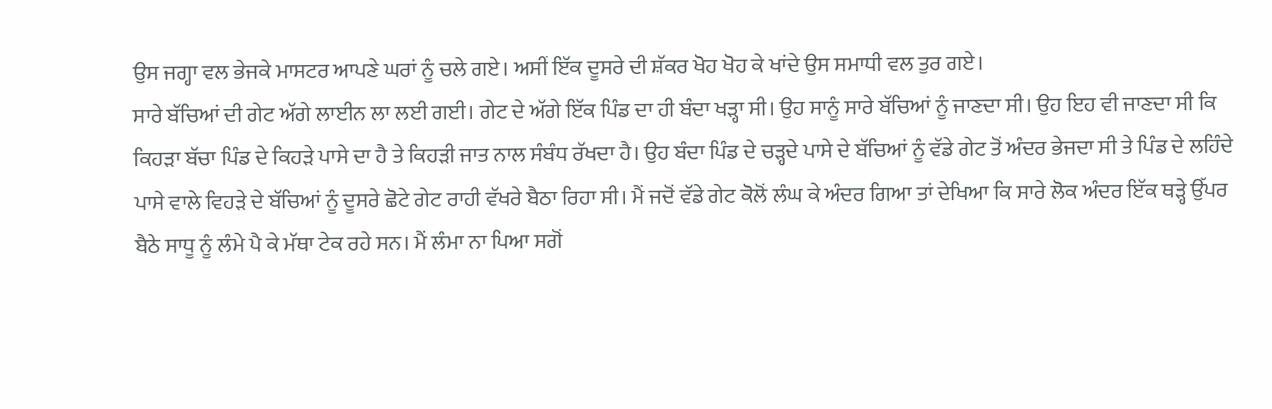ਉਸ ਜਗ੍ਹਾ ਵਲ ਭੇਜਕੇ ਮਾਸਟਰ ਆਪਣੇ ਘਰਾਂ ਨੂੰ ਚਲੇ ਗਏ। ਅਸੀਂ ਇੱਕ ਦੂਸਰੇ ਦੀ ਸ਼ੱਕਰ ਖੋਹ ਖੋਹ ਕੇ ਖਾਂਦੇ ਉਸ ਸਮਾਧੀ ਵਲ ਤੁਰ ਗਏ।
ਸਾਰੇ ਬੱਚਿਆਂ ਦੀ ਗੇਟ ਅੱਗੇ ਲਾਈਨ ਲਾ ਲਈ ਗਈ। ਗੇਟ ਦੇ ਅੱਗੇ ਇੱਕ ਪਿੰਡ ਦਾ ਹੀ ਬੰਦਾ ਖੜ੍ਹਾ ਸੀ। ਉਹ ਸਾਨੂੰ ਸਾਰੇ ਬੱਚਿਆਂ ਨੂੰ ਜਾਣਦਾ ਸੀ। ਉਹ ਇਹ ਵੀ ਜਾਣਦਾ ਸੀ ਕਿ ਕਿਹੜਾ ਬੱਚਾ ਪਿੰਡ ਦੇ ਕਿਹੜੇ ਪਾਸੇ ਦਾ ਹੈ ਤੇ ਕਿਹੜੀ ਜਾਤ ਨਾਲ ਸੰਬੰਧ ਰੱਖਦਾ ਹੈ। ਉਹ ਬੰਦਾ ਪਿੰਡ ਦੇ ਚੜ੍ਹਦੇ ਪਾਸੇ ਦੇ ਬੱਚਿਆਂ ਨੂੰ ਵੱਡੇ ਗੇਟ ਤੋਂ ਅੰਦਰ ਭੇਜਦਾ ਸੀ ਤੇ ਪਿੰਡ ਦੇ ਲਹਿੰਦੇ ਪਾਸੇ ਵਾਲੇ ਵਿਹੜੇ ਦੇ ਬੱਚਿਆਂ ਨੂੰ ਦੂਸਰੇ ਛੋਟੇ ਗੇਟ ਰਾਹੀ ਵੱਖਰੇ ਬੈਠਾ ਰਿਹਾ ਸੀ। ਮੈਂ ਜਦੋਂ ਵੱਡੇ ਗੇਟ ਕੋਲੋਂ ਲੰਘ ਕੇ ਅੰਦਰ ਗਿਆ ਤਾਂ ਦੇਖਿਆ ਕਿ ਸਾਰੇ ਲੋਕ ਅੰਦਰ ਇੱਕ ਥੜ੍ਹੇ ਉੱਪਰ ਬੈਠੇ ਸਾਧੂ ਨੂੰ ਲੰਮੇ ਪੈ ਕੇ ਮੱਥਾ ਟੇਕ ਰਹੇ ਸਨ। ਮੈਂ ਲੰਮਾ ਨਾ ਪਿਆ ਸਗੋਂ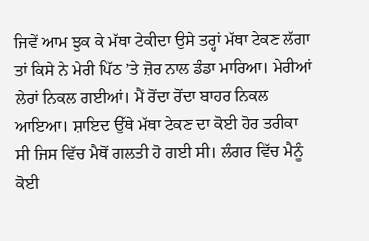ਜਿਵੇਂ ਆਮ ਝੁਕ ਕੇ ਮੱਥਾ ਟੇਕੀਦਾ ਉਸੇ ਤਰ੍ਹਾਂ ਮੱਥਾ ਟੇਕਣ ਲੱਗਾ ਤਾਂ ਕਿਸੇ ਨੇ ਮੇਰੀ ਪਿੱਠ ’ਤੇ ਜ਼ੋਰ ਨਾਲ ਡੰਡਾ ਮਾਰਿਆ। ਮੇਰੀਆਂ ਲੇਰਾਂ ਨਿਕਲ ਗਈਆਂ। ਮੈਂ ਰੋਂਦਾ ਰੋਂਦਾ ਬਾਹਰ ਨਿਕਲ ਆਇਆ। ਸ਼ਾਇਦ ਉੱਥੇ ਮੱਥਾ ਟੇਕਣ ਦਾ ਕੋਈ ਹੋਰ ਤਰੀਕਾ ਸੀ ਜਿਸ ਵਿੱਚ ਮੈਥੋਂ ਗਲਤੀ ਹੋ ਗਈ ਸੀ। ਲੰਗਰ ਵਿੱਚ ਮੈਨੂੰ ਕੋਈ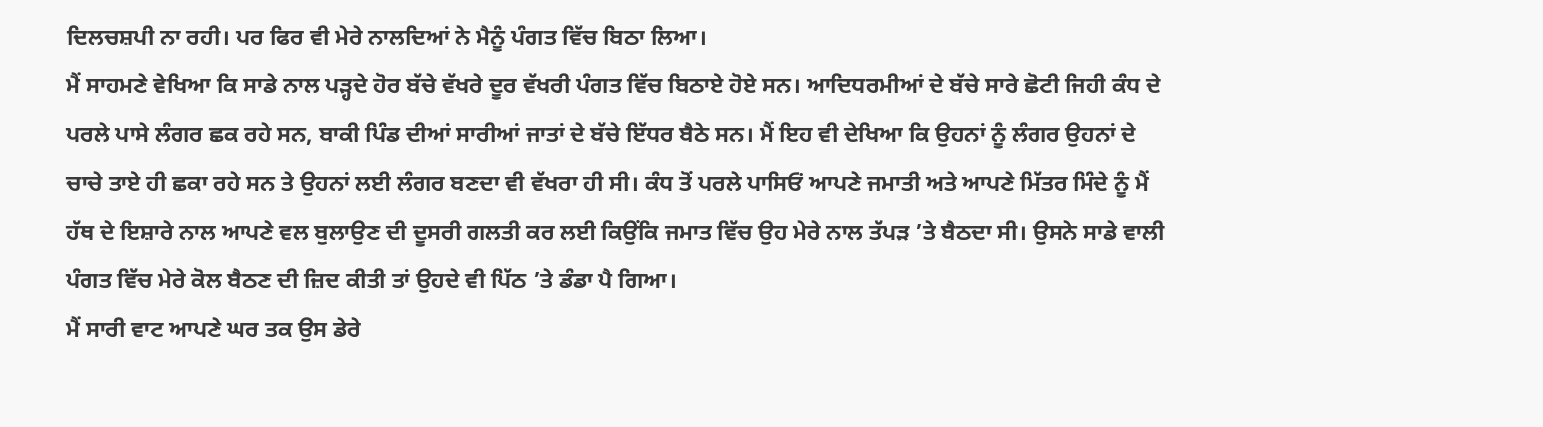ਦਿਲਚਸ਼ਪੀ ਨਾ ਰਹੀ। ਪਰ ਫਿਰ ਵੀ ਮੇਰੇ ਨਾਲਦਿਆਂ ਨੇ ਮੈਨੂੰ ਪੰਗਤ ਵਿੱਚ ਬਿਠਾ ਲਿਆ।
ਮੈਂ ਸਾਹਮਣੇ ਵੇਖਿਆ ਕਿ ਸਾਡੇ ਨਾਲ ਪੜ੍ਹਦੇ ਹੋਰ ਬੱਚੇ ਵੱਖਰੇ ਦੂਰ ਵੱਖਰੀ ਪੰਗਤ ਵਿੱਚ ਬਿਠਾਏ ਹੋਏ ਸਨ। ਆਦਿਧਰਮੀਆਂ ਦੇ ਬੱਚੇ ਸਾਰੇ ਛੋਟੀ ਜਿਹੀ ਕੰਧ ਦੇ ਪਰਲੇ ਪਾਸੇ ਲੰਗਰ ਛਕ ਰਹੇ ਸਨ, ਬਾਕੀ ਪਿੰਡ ਦੀਆਂ ਸਾਰੀਆਂ ਜਾਤਾਂ ਦੇ ਬੱਚੇ ਇੱਧਰ ਬੈਠੇ ਸਨ। ਮੈਂ ਇਹ ਵੀ ਦੇਖਿਆ ਕਿ ਉਹਨਾਂ ਨੂੰ ਲੰਗਰ ਉਹਨਾਂ ਦੇ ਚਾਚੇ ਤਾਏ ਹੀ ਛਕਾ ਰਹੇ ਸਨ ਤੇ ਉਹਨਾਂ ਲਈ ਲੰਗਰ ਬਣਦਾ ਵੀ ਵੱਖਰਾ ਹੀ ਸੀ। ਕੰਧ ਤੋਂ ਪਰਲੇ ਪਾਸਿਓਂ ਆਪਣੇ ਜਮਾਤੀ ਅਤੇ ਆਪਣੇ ਮਿੱਤਰ ਮਿੰਦੇ ਨੂੰ ਮੈਂ ਹੱਥ ਦੇ ਇਸ਼ਾਰੇ ਨਾਲ ਆਪਣੇ ਵਲ ਬੁਲਾਉਣ ਦੀ ਦੂਸਰੀ ਗਲਤੀ ਕਰ ਲਈ ਕਿਉਂਕਿ ਜਮਾਤ ਵਿੱਚ ਉਹ ਮੇਰੇ ਨਾਲ ਤੱਪੜ ’ਤੇ ਬੈਠਦਾ ਸੀ। ਉਸਨੇ ਸਾਡੇ ਵਾਲੀ ਪੰਗਤ ਵਿੱਚ ਮੇਰੇ ਕੋਲ ਬੈਠਣ ਦੀ ਜ਼ਿਦ ਕੀਤੀ ਤਾਂ ਉਹਦੇ ਵੀ ਪਿੱਠ ’ਤੇ ਡੰਡਾ ਪੈ ਗਿਆ।
ਮੈਂ ਸਾਰੀ ਵਾਟ ਆਪਣੇ ਘਰ ਤਕ ਉਸ ਡੇਰੇ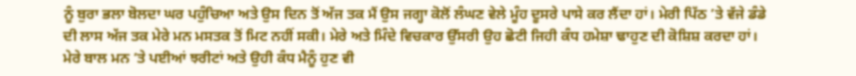ਨੂੰ ਬੁਰਾ ਭਲਾ ਬੋਲਦਾ ਘਰ ਪਹੁੰਚਿਆ ਅਤੇ ਉਸ ਦਿਨ ਤੋਂ ਅੱਜ ਤਕ ਮੈਂ ਉਸ ਜਗ੍ਹਾ ਕੋਲੋਂ ਲੰਘਣ ਵੇਲੇ ਮੂੰਹ ਦੂਸਰੇ ਪਾਸੇ ਕਰ ਲੈਂਦਾ ਹਾਂ। ਮੇਰੀ ਪਿੱਠ ’ਤੇ ਵੱਜੇ ਡੰਡੇ ਦੀ ਲਾਸ ਅੱਜ ਤਕ ਮੇਰੇ ਮਨ ਮਸਤਕ ਤੋਂ ਮਿਟ ਨਹੀਂ ਸਕੀ। ਮੇਰੇ ਅਤੇ ਮਿੰਦੇ ਵਿਚਕਾਰ ਉੱਸਰੀ ਉਹ ਛੋਟੀ ਜਿਹੀ ਕੰਧ ਹਮੇਸ਼ਾ ਢਾਹੁਣ ਦੀ ਕੋਸ਼ਿਸ਼ ਕਰਦਾ ਹਾਂ। ਮੇਰੇ ਬਾਲ ਮਨ ’ਤੇ ਪਈਆਂ ਝਰੀਟਾਂ ਅਤੇ ਉਹੀ ਕੰਧ ਮੈਨੂੰ ਹੁਣ ਵੀ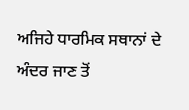ਅਜਿਹੇ ਧਾਰਮਿਕ ਸਥਾਨਾਂ ਦੇ ਅੰਦਰ ਜਾਣ ਤੋਂ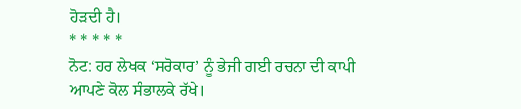ਹੋੜਦੀ ਹੈ।
* * * * *
ਨੋਟ: ਹਰ ਲੇਖਕ ‘ਸਰੋਕਾਰ’ ਨੂੰ ਭੇਜੀ ਗਈ ਰਚਨਾ ਦੀ ਕਾਪੀ ਆਪਣੇ ਕੋਲ ਸੰਭਾਲਕੇ ਰੱਖੇ।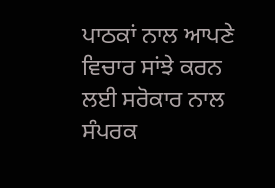ਪਾਠਕਾਂ ਨਾਲ ਆਪਣੇ ਵਿਚਾਰ ਸਾਂਝੇ ਕਰਨ ਲਈ ਸਰੋਕਾਰ ਨਾਲ ਸੰਪਰਕ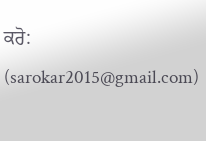ਕਰੋ: (sarokar2015@gmail.com)